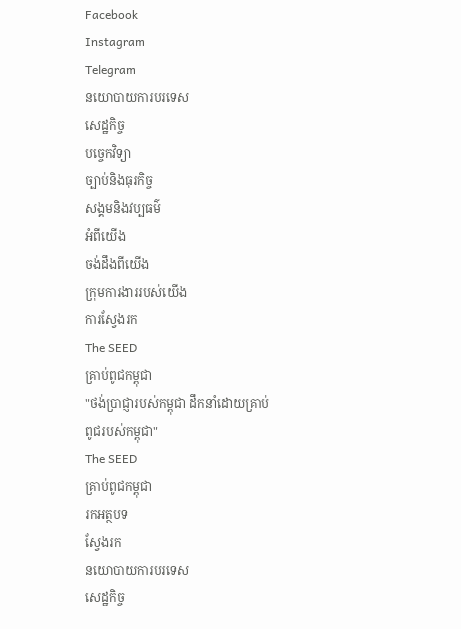Facebook
Instagram
Telegram
នយោបាយការបរទេស
សេដ្ឋកិច្ច
បច្ចេកវិទ្យា
ច្បាប់និងធុរកិច្ច
សង្គមនិងវប្បធម៌
អំពីយើង
ចង់ដឹងពីយើង
ក្រុមការងាររបស់យើង
ការស្វែងរក
The SEED
គ្រាប់ពូជកម្ពុជា
"ថង់ប្រាជ្ញារបស់កម្ពុជា ដឹកនាំដោយគ្រាប់ពូជរបស់កម្ពុជា"
The SEED
គ្រាប់ពូជកម្ពុជា
រកអត្ថបទ
ស្វែងរក
នយោបាយការបរទេស
សេដ្ឋកិច្ច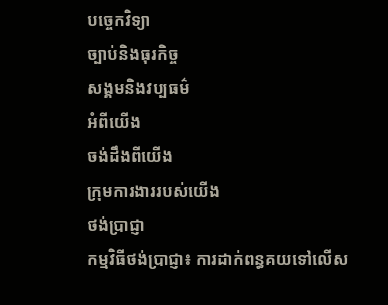បច្ចេកវិទ្យា
ច្បាប់និងធុរកិច្ច
សង្គមនិងវប្បធម៌
អំពីយើង
ចង់ដឹងពីយើង
ក្រុមការងាររបស់យើង
ថង់ប្រាជ្ញា
កម្មវិធីថង់ប្រាជ្ញា៖ ការដាក់ពន្ធគយទៅលើស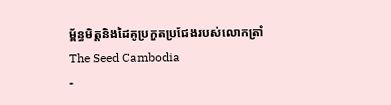ម្ព័ន្ធមិត្តនិងដៃគូប្រកួតប្រជែងរបស់លោកត្រាំ
The Seed Cambodia
-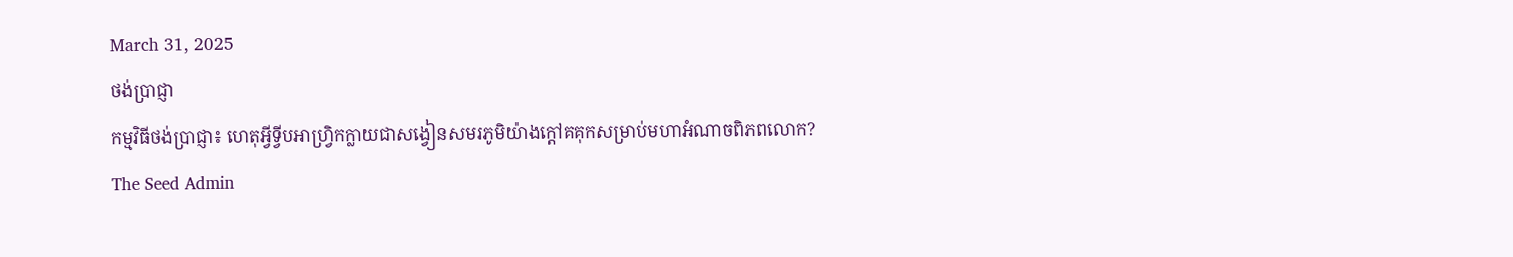March 31, 2025
ថង់ប្រាជ្ញា
កម្មវិធីថង់ប្រាជ្ញា៖ ហេតុអ្វីទ្វីបអាហ្រ្វិកក្លាយជាសង្វៀនសមរភូមិយ៉ាងក្តៅគគុកសម្រាប់មហាអំណាចពិភពលោក?
The Seed Admin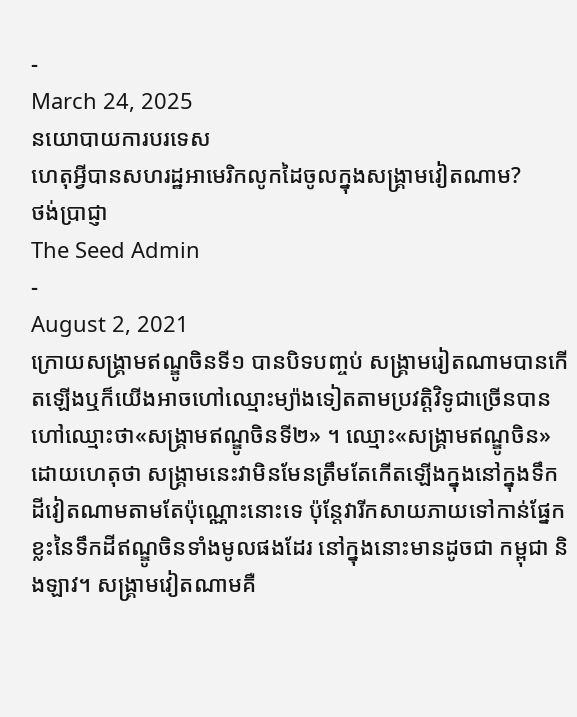-
March 24, 2025
នយោបាយការបរទេស
ហេតុអ្វីបានសហរដ្ឋអាមេរិកលូកដៃចូលក្នុងសង្គ្រាមវៀតណាម?
ថង់ប្រាជ្ញា
The Seed Admin
-
August 2, 2021
ក្រោយសង្គ្រាមឥណ្ឌូចិនទី១ បានបិទបញ្ចប់ សង្គ្រាមរៀតណាមបានកើតឡើងឬក៏យើងអាចហៅឈ្មោះម្យ៉ាងទៀតតាមប្រវត្តិវិទូជាច្រើនបានហៅឈ្មោះថា«សង្គ្រាមឥណ្ឌូចិនទី២» ។ ឈ្មោះ«សង្គ្រាមឥណ្ឌូចិន»ដោយហេតុថា សង្គ្រាមនេះវាមិនមែនត្រឹមតែកើតឡើងក្នុងនៅក្នុងទឹកដីវៀតណាមតាមតែប៉ុណ្ណោះនោះទេ ប៉ុន្តែវារីកសាយភាយទៅកាន់ផ្នែកខ្លះនៃទឹកដីឥណ្ឌូចិនទាំងមូលផងដែរ នៅក្នុងនោះមានដូចជា កម្ពុជា និងឡាវ។ សង្គ្រាមវៀតណាមគឺ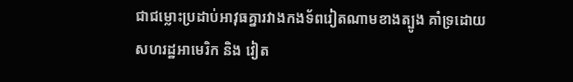ជាជម្លោះប្រដាប់អាវុធគ្នារវាងកងទ័ពរៀតណាមខាងត្បូង គាំទ្រដោយសហរដ្ឋអាមេរិក និង វៀត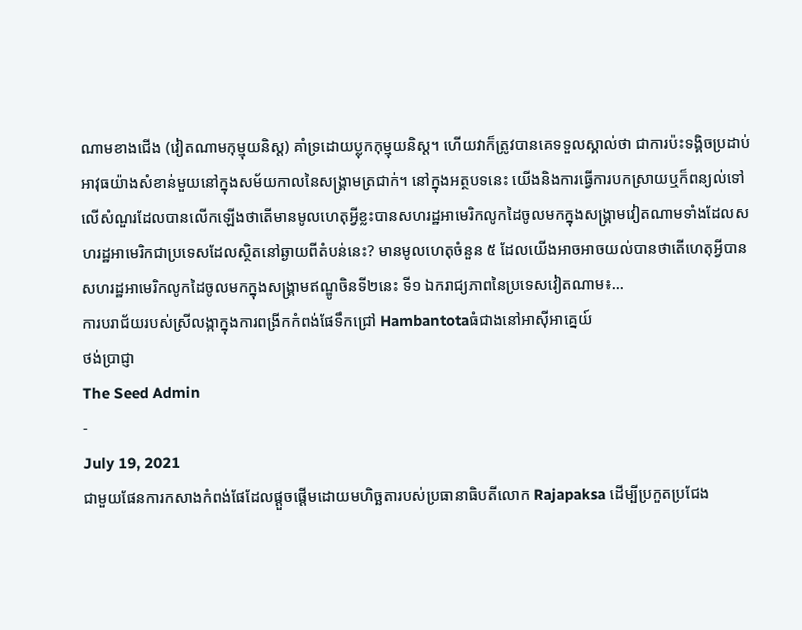ណាមខាងជើង (វៀតណាមកុម្មុយនិស្ត) គាំទ្រដោយប្លុកកុម្មុយនិស្ត។ ហើយវាក៏ត្រូវបានគេទទួលស្គាល់ថា ជាការប៉ះទង្គិចប្រដាប់អាវុធយ៉ាងសំខាន់មួយនៅក្នុងសម័យកាលនៃសង្គ្រាមត្រជាក់។ នៅក្នុងអត្ថបទនេះ យើងនិងការធ្វើការបកស្រាយឬក៏ពន្យល់ទៅលើសំណួរដែលបានលើកឡើងថាតើមានមូលហេតុអ្វីខ្លះបានសហរដ្ឋអាមេរិកលូកដៃចូលមកក្នុងសង្គ្រាមវៀតណាមទាំងដែលសហរដ្ឋអាមេរិកជាប្រទេសដែលស្ថិតនៅឆ្ងាយពីតំបន់នេះ? មានមូលហេតុចំនួន ៥ ដែលយើងអាចអាចយល់បានថាតើហេតុអ្វីបានសហរដ្ឋអាមេរិកលូកដៃចូលមកក្នុងសង្គ្រាមឥណ្ឌូចិនទី២នេះ ទី១ ឯករាជ្យភាពនៃប្រទេសវៀតណាម៖...
ការបរាជ័យរបស់ស្រីលង្កាក្នុងការពង្រីកកំពង់ផែទឹកជ្រៅ Hambantotaធំជាងនៅអាស៊ីអាគ្នេយ៍
ថង់ប្រាជ្ញា
The Seed Admin
-
July 19, 2021
ជាមួយផែនការកសាងកំពង់ផែដែលផ្តួចផ្តើមដោយមហិច្ឆតារបស់ប្រធានាធិបតីលោក Rajapaksa ដើម្បីប្រកួតប្រជែង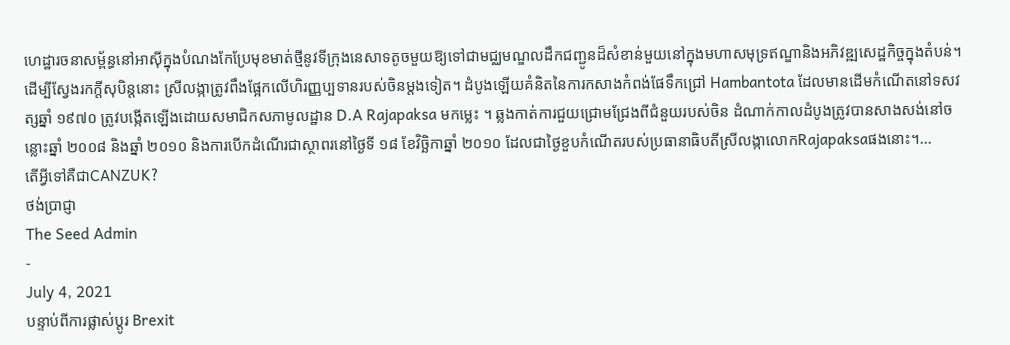ហេដ្ឋារចនាសម្ព័ន្ធនៅអាស៊ីក្នុងបំណងកែប្រែមុខមាត់ថ្មីនូវទីក្រុងនេសាទតូចមួយឱ្យទៅជាមជ្ឈមណ្ឌលដឹកជញ្ជូនដ៏សំខាន់មួយនៅក្នុងមហាសមុទ្រឥណ្ឌានិងអភិវឌ្ឍសេដ្ឋកិច្ចក្នុងតំបន់។ ដើម្បីស្វែងរកក្តីសុបិន្តនោះ ស្រីលង្កាត្រូវពឹងផ្អែកលើហិរញ្ញប្បទានរបស់ចិនម្ដងទៀត។ ដំបូងឡើយគំនិតនៃការកសាងកំពង់ផែទឹកជ្រៅ Hambantota ដែលមានដើមកំណើតនៅទសវត្សឆ្នាំ ១៩៧០ ត្រូវបង្កើតឡើងដោយសមាជិកសភាមូលដ្ឋាន D.A Rajapaksa មកម្លេះ ។ ឆ្លងកាត់ការជួយជ្រោមជ្រែងពីជំនួយរបស់ចិន ដំណាក់កាលដំបូងត្រូវបានសាងសង់នៅចន្លោះឆ្នាំ ២០០៨ និងឆ្នាំ ២០១០ និងការបើកដំណើរជាស្ថាពរនៅថ្ងៃទី ១៨ ខែវិច្ឆិកាឆ្នាំ ២០១០ ដែលជាថ្ងៃខួបកំណើតរបស់ប្រធានាធិបតីស្រីលង្កាលោកRajapaksaផងនោះ។...
តើអ្វីទៅគឺជាCANZUK?
ថង់ប្រាជ្ញា
The Seed Admin
-
July 4, 2021
បន្ទាប់ពីការផ្លាស់ប្តូរ Brexit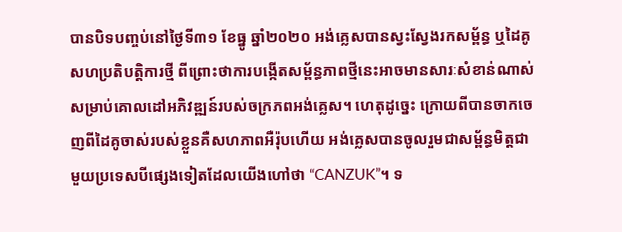បានបិទបញ្ចប់នៅថ្ងៃទី៣១ ខែធ្នូ ឆ្នាំ២០២០ អង់គ្លេសបានស្វះស្វែងរកសម្ព័ន្ធ ឬដៃគូសហប្រតិបត្តិការថ្មី ពីព្រោះថាការបង្កើតសម្ព័ន្ធភាពថ្មីនេះអាចមានសារៈសំខាន់ណាស់សម្រាប់គោលដៅអភិវឌ្ឍន៍របស់ចក្រភពអង់គ្លេស។ ហេតុដូច្នេះ ក្រោយពីបានចាកចេញពីដៃគូចាស់របស់ខ្លួនគឺសហភាពអឺរ៉ុបហើយ អង់គ្លេសបានចូលរួមជាសម្ព័ន្ធមិត្តជាមួយប្រទេសបីផ្សេងទៀតដែលយើងហៅថា “CANZUK”។ ទ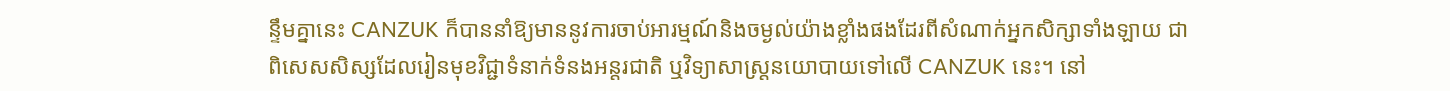ន្ទឹមគ្នានេះ CANZUK ក៏បាននាំឱ្យមាននូវការចាប់អារម្មណ៍និងចម្ងល់យ៉ាងខ្លាំងផងដែរពីសំណាក់អ្នកសិក្សាទាំងឡាយ ជាពិសេសសិស្សដែលរៀនមុខវិជ្ជាទំនាក់ទំនងអន្តរជាតិ ឬវិទ្យាសាស្ត្រនយោបាយទៅលើ CANZUK នេះ។ នៅ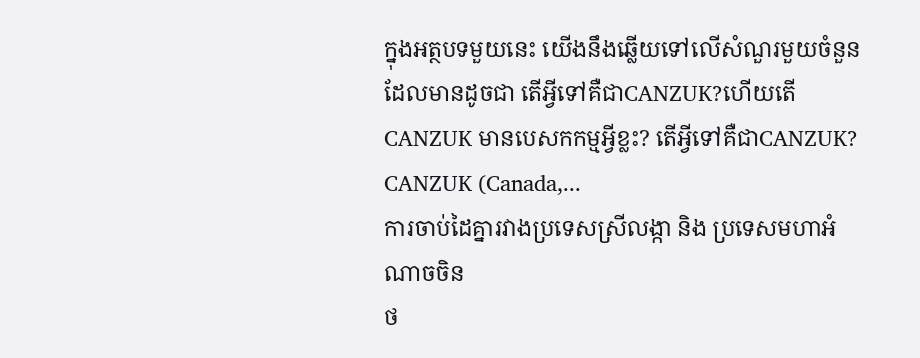ក្នុងអត្ថបទមួយនេះ យើងនឹងឆ្លើយទៅលើសំណួរមួយចំនួនដែលមានដូចជា តើអ្វីទៅគឺជាCANZUK?ហើយតើ CANZUK មានបេសកកម្មអ្វីខ្លះ? តើអ្វីទៅគឺជាCANZUK? CANZUK (Canada,...
ការចាប់ដៃគ្នារវាងប្រទេសស្រីលង្កា និង ប្រទេសមហាអំណាចចិន
ថ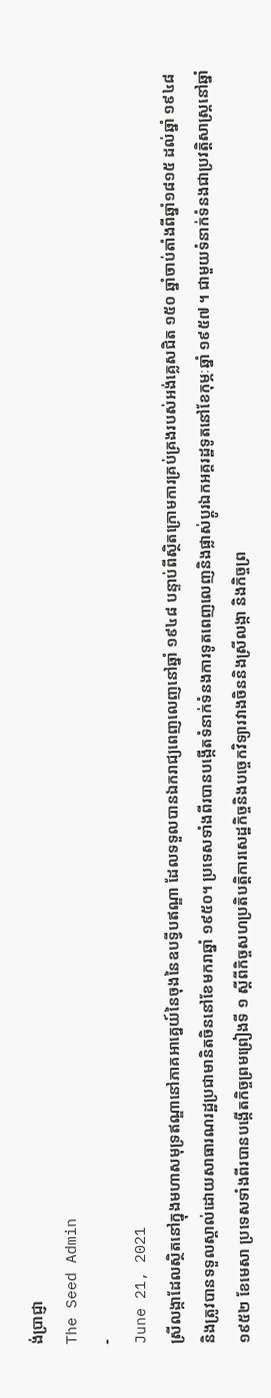ង់ប្រាជ្ញា
The Seed Admin
-
June 21, 2021
ស្រីលង្កាដែលស្ថិតនៅក្នុងមហាសមុទ្រឥណ្ឌានៅភាគអាគ្នេយ៍នៃចុងនៃឧបទ្វីបឥណ្ឌា ដែលទទួលបានឯករាជ្យពេញលេញនៅឆ្នាំ ១៩៤៨ បន្ទាប់ពីស្ថិតក្រោមការគ្រប់គ្រងរបស់អង់គ្លេសជិត ១៥០ ឆ្នាំចាប់តាំងពីឆ្នាំ១៨១៥ ដល់ឆ្នាំ ១៩៤៨ និងត្រូវបានទទួលស្គាល់ដោយសាធារណរដ្ឋប្រជាមានិតចិននៅខែមករាឆ្នាំ ១៩៥០។ ប្រទេសទាំងពីរបានបង្កើតទំនាក់ទំនងការទូតពេញលេញនិងផ្លាស់ប្តូរឯកអគ្គរដ្ឋទូតនៅខែកុម្ភៈឆ្នាំ ១៩៥៧ ។ ជាមួយទំនាក់ទំនងជាប្រវត្តិសាស្រ្ដនៅឆ្នាំ ១៩៥២ ខែមេសា ប្រទេសទាំងពីរបានបង្កើតកិច្ចព្រមព្រៀងទី ១ ស្តីពីកិច្ចសហប្រតិបត្តិការសេដ្ឋកិច្ចនិងបច្ចេកវិទ្យារវាងចិននិងស្រីលង្កា និងកិច្ចព្រ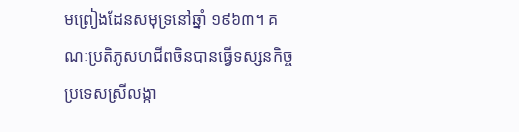មព្រៀងដែនសមុទ្រនៅឆ្នាំ ១៩៦៣។ គណៈប្រតិភូសហជីពចិនបានធ្វើទស្សនកិច្ចប្រទេសស្រីលង្កា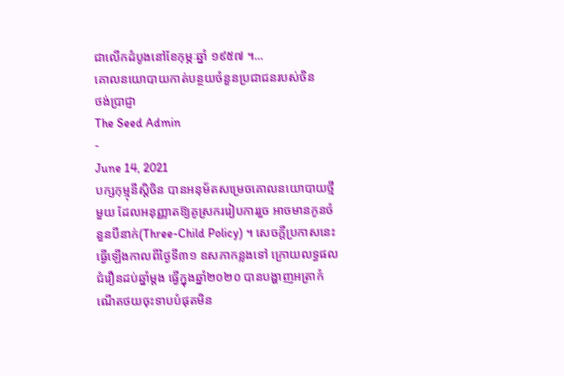ជាលើកដំបូងនៅខែកុម្ភៈឆ្នាំ ១៩៥៧ ។...
គោលនយោបាយកាត់បន្ថយចំនួនប្រជាជនរបស់ចិន
ថង់ប្រាជ្ញា
The Seed Admin
-
June 14, 2021
បក្សកុម្មុនីស្ដិចិន បានអនុម័តសម្រេចគោលនយោបាយថ្មីមួយ ដែលអនុញ្ញាតឱ្យគូស្រកររៀបការរួច អាចមានកូនចំនួនបីនាក់(Three-Child Policy) ។ សេចក្ដីប្រកាសនេះ ធ្វើឡើងកាលពីថ្ងៃទី៣១ ឧសភាកន្លងទៅ ក្រោយលទ្ធផលជំរឿនដប់ឆ្នាំម្ដង ធ្វើក្នុងឆ្នាំ២០២០ បានបង្ហាញអត្រាកំណើតថយចុះទាបបំផុតមិន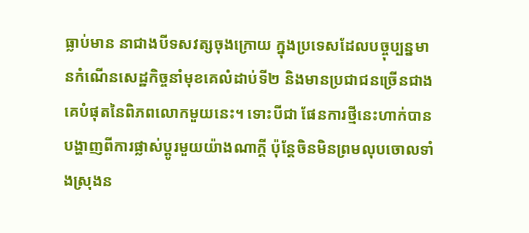ធ្លាប់មាន នាជាងបីទសវត្សចុងក្រោយ ក្នុងប្រទេសដែលបច្ចុប្បន្នមានកំណើនសេដ្ឋកិច្ចនាំមុខគេលំដាប់ទី២ និងមានប្រជាជនច្រើនជាងគេបំផុតនៃពិភពលោកមួយនេះ។ ទោះបីជា ផែនការថ្មីនេះហាក់បានបង្ហាញពីការផ្លាស់ប្ដូរមួយយ៉ាងណាក្ដី ប៉ុន្ដែចិនមិនព្រមលុបចោលទាំងស្រុងន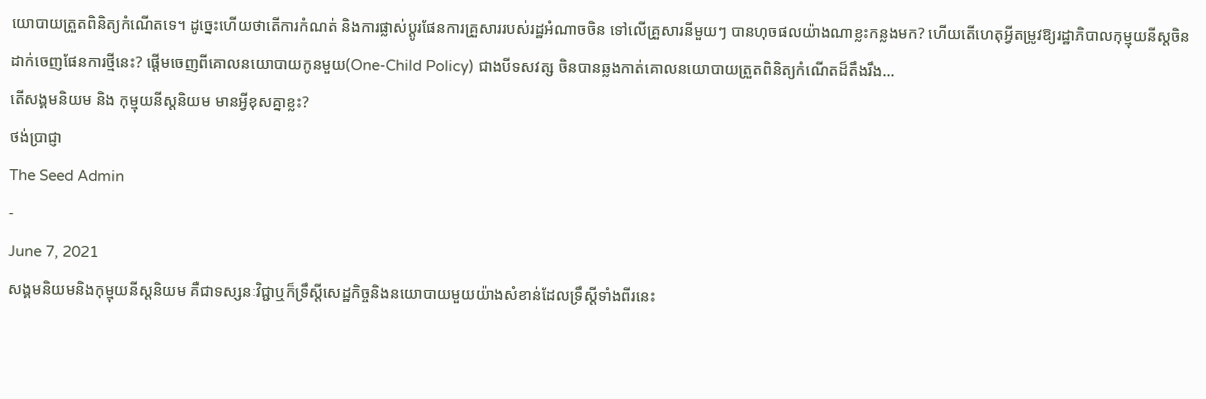យោបាយត្រួតពិនិត្យកំណើតទេ។ ដូច្នេះហើយថាតើការកំណត់ និងការផ្លាស់ប្ដូរផែនការគ្រួសាររបស់រដ្ឋអំណាចចិន ទៅលើគ្រួសារនីមួយៗ បានហុចផលយ៉ាងណាខ្លះកន្លងមក? ហើយតើហេតុអ្វីតម្រូវឱ្យរដ្ឋាភិបាលកុម្មុយនីស្តចិនដាក់ចេញផែនការថ្មីនេះ? ផ្ដើមចេញពីគោលនយោបាយកូនមួយ(One-Child Policy) ជាងបីទសវត្ស ចិនបានឆ្លងកាត់គោលនយោបាយត្រួតពិនិត្យកំណើតដ៏តឹងរឹង...
តើសង្គមនិយម និង កុម្មុយនីស្ដនិយម មានអ្វីខុសគ្នាខ្លះ?
ថង់ប្រាជ្ញា
The Seed Admin
-
June 7, 2021
សង្គមនិយមនិងកុម្មុយនីស្ដនិយម គឺជាទស្សនៈវិជ្ជាឬក៏ទ្រឹស្តីសេដ្ឋកិច្ចនិងនយោបាយមួយយ៉ាងសំខាន់ដែលទ្រឹស្តីទាំងពីរនេះ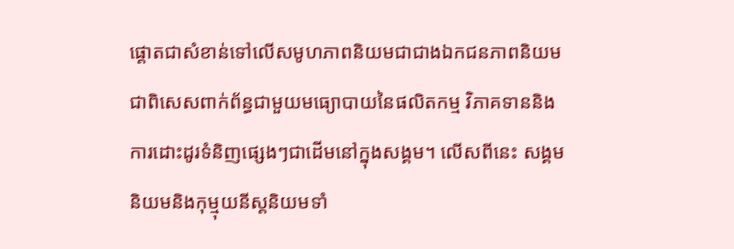ផ្តោតជាសំខាន់ទៅលើសមូហភាពនិយមជាជាងឯកជនភាពនិយម ជាពិសេសពាក់ព័ន្ធជាមួយមធ្យោបាយនៃផលិតកម្ម វិភាគទាននិងការដោះដូរទំនិញផ្សេងៗជាដើមនៅក្នុងសង្គម។ លើសពីនេះ សង្គមនិយមនិងកុម្មុយនីស្ដនិយមទាំ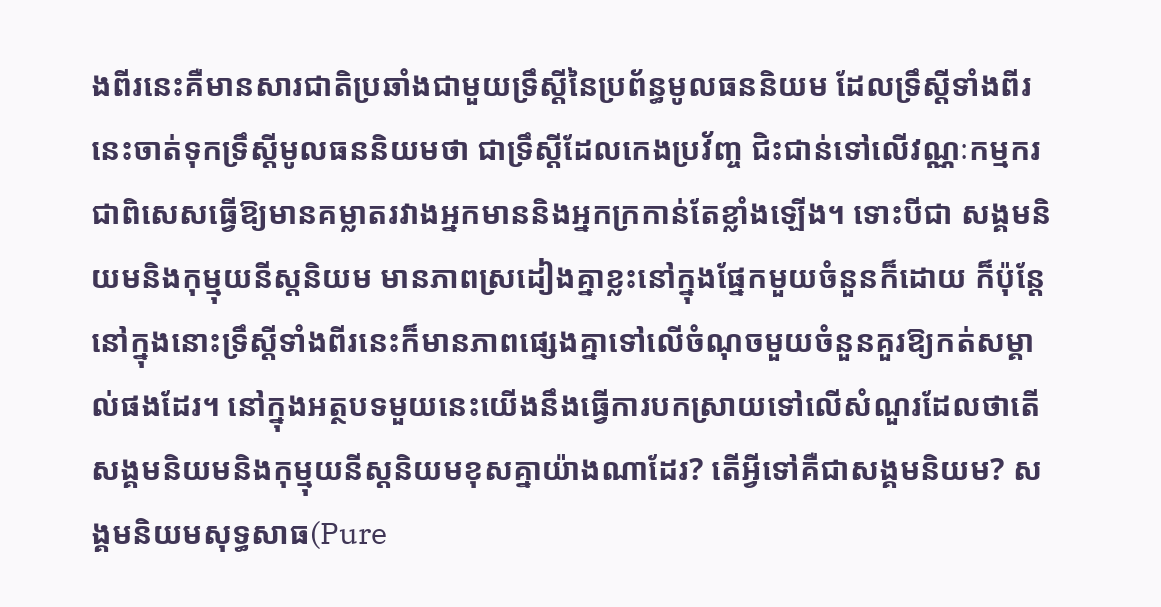ងពីរនេះគឺមានសារជាតិប្រឆាំងជាមួយទ្រឹស្តីនៃប្រព័ន្ធមូលធននិយម ដែលទ្រឹស្តីទាំងពីរនេះចាត់ទុកទ្រឹស្តីមូលធននិយមថា ជាទ្រឹស្តីដែលកេងប្រវ័ញ្ច ជិះជាន់ទៅលើវណ្ណៈកម្មករ ជាពិសេសធ្វើឱ្យមានគម្លាតរវាងអ្នកមាននិងអ្នកក្រកាន់តែខ្លាំងឡើង។ ទោះបីជា សង្គមនិយមនិងកុម្មុយនីស្ដនិយម មានភាពស្រដៀងគ្នាខ្លះនៅក្នុងផ្នែកមួយចំនួនក៏ដោយ ក៏ប៉ុន្តែនៅក្នុងនោះទ្រឹស្តីទាំងពីរនេះក៏មានភាពផ្សេងគ្នាទៅលើចំណុចមួយចំនួនគួរឱ្យកត់សម្គាល់ផងដែរ។ នៅក្នុងអត្ថបទមួយនេះយើងនឹងធ្វើការបកស្រាយទៅលើសំណួរដែលថាតើសង្គមនិយមនិងកុម្មុយនីស្ដនិយមខុសគ្នាយ៉ាងណាដែរ? តើអ្វីទៅគឺជាសង្គមនិយម? សង្គមនិយមសុទ្ធសាធ(Pure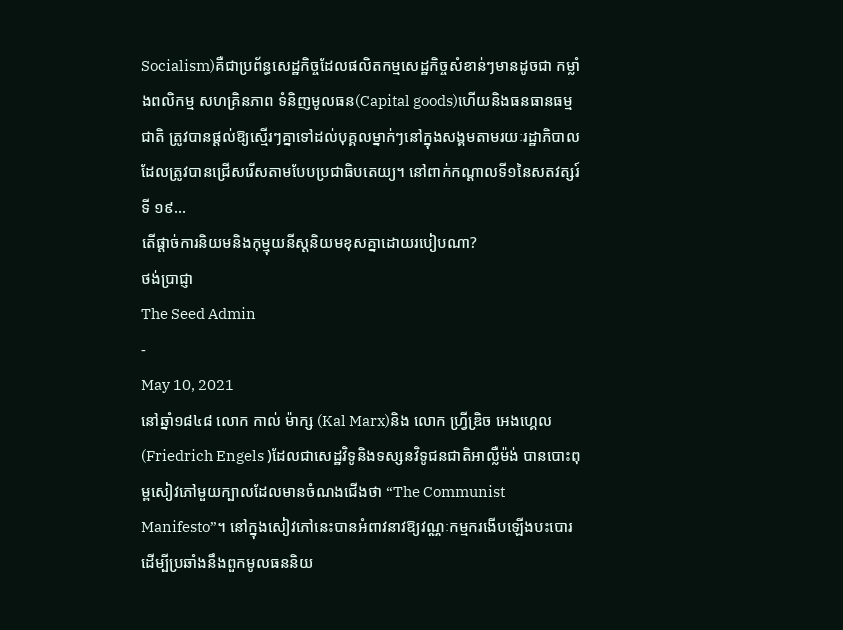Socialism)គឺជាប្រព័ន្ធសេដ្ឋកិច្ចដែលផលិតកម្មសេដ្ឋកិច្ចសំខាន់ៗមានដូចជា កម្លាំងពលិកម្ម សហគ្រិនភាព ទំនិញមូលធន(Capital goods)ហើយនិងធនធានធម្មជាតិ ត្រូវបានផ្តល់ឱ្យស្មើរៗគ្នាទៅដល់បុគ្គលម្នាក់ៗនៅក្នុងសង្គមតាមរយៈរដ្ឋាភិបាលដែលត្រូវបានជ្រើសរើសតាមបែបប្រជាធិបតេយ្យ។ នៅពាក់កណ្តាលទី១នៃសតវត្សរ៍ទី ១៩...
តើផ្តាច់ការនិយមនិងកុម្មុយនីស្ដនិយមខុសគ្នាដោយរបៀបណា?
ថង់ប្រាជ្ញា
The Seed Admin
-
May 10, 2021
នៅឆ្នាំ១៨៤៨ លោក កាល់ ម៉ាក្ស (Kal Marx)និង លោក ហ្វ្រីឌ្រិច អេងហ្គេល (Friedrich Engels )ដែលជាសេដ្ឋវិទូនិងទស្សនវិទូជនជាតិអាល្លឺម៉ង់ បានបោះពុម្ពសៀវភៅមួយក្បាលដែលមានចំណងជើងថា “The Communist Manifesto”។ នៅក្នុងសៀវភៅនេះបានអំពាវនាវឱ្យវណ្ណៈកម្មករងើបឡើងបះបោរដើម្បីប្រឆាំងនឹងពួកមូលធននិយ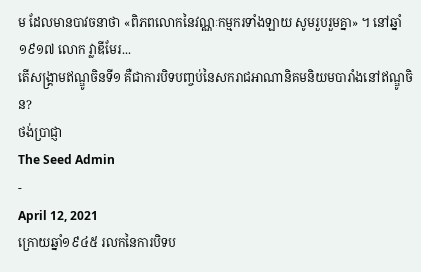ម ដែលមានបាវចនាថា «ពិភពលោកនៃវណ្ណៈកម្មករទាំងឡាយ សូមរួបរួមគ្នា» ។ នៅឆ្នាំ១៩១៧ លោក វ្លាឌីមែរ...
តើសង្គ្រាមឥណ្ឌូចិនទី១ គឺជាការបិទបញ្ចប់នៃសករាជអាណានិគមនិយមបារាំងនៅឥណ្ឌូចិន?
ថង់ប្រាជ្ញា
The Seed Admin
-
April 12, 2021
ក្រោយឆ្នាំ១៩៤៥ រលកនៃការបិទប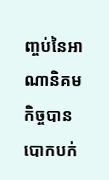ញ្ចប់នៃអាណានិគមកិច្ចបានបោកបក់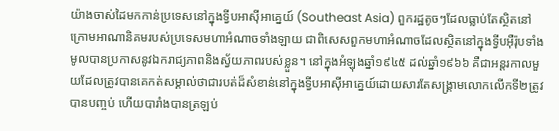យ៉ាងចាស់ដៃមកកាន់ប្រទេសនៅក្នុងទ្វីបអាស៊ីអាគ្នេយ៍ (Southeast Asia) ពួករដ្ឋតូចៗដែលធ្លាប់តែស្ថិតនៅក្រោមអាណានិគមរបស់ប្រទេសមហាអំណាចទាំងឡាយ ជាពិសេសពួកមហាអំណាចដែលស្ថិតនៅក្នុងទ្វីបអ៊ឺរ៉ុបទាំងមូលបានប្រកាសនូវឯករាជ្យភាពនិងស្វ័យភាពរបស់ខ្លួន។ នៅក្នុងអំឡុងឆ្នាំ១៩៤៥ ដល់ឆ្នាំ១៩៦៦ គឺជាអន្តរកាលមួយដែលត្រូវបានគេកត់សម្គាល់ថាជារបត់ដ៏សំខាន់នៅក្នុងទ្វីបអាស៊ីអាគ្នេយ៍ដោយសារតែសង្គ្រាមលោកលើកទី២ត្រូវបានបញ្ចប់ ហើយបារាំងបានត្រឡប់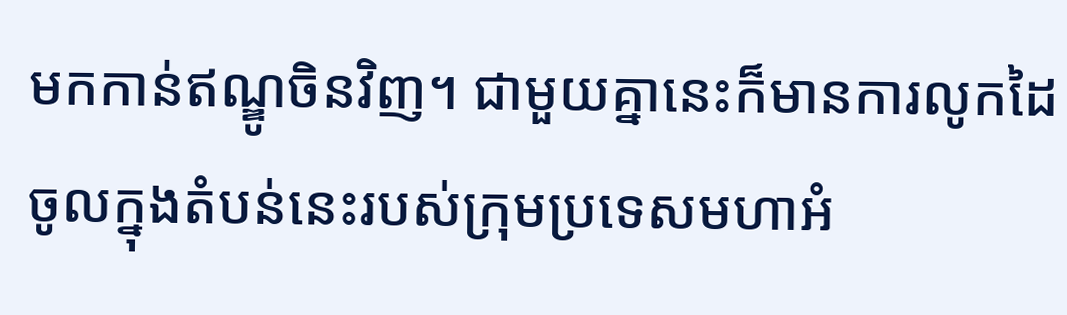មកកាន់ឥណ្ឌូចិនវិញ។ ជាមួយគ្នានេះក៏មានការលូកដៃចូលក្នុងតំបន់នេះរបស់ក្រុមប្រទេសមហាអំ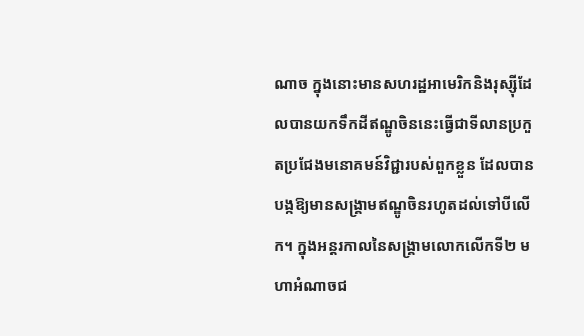ណាច ក្នុងនោះមានសហរដ្ឋអាមេរិកនិងរុស្ស៊ីដែលបានយកទឹកដីឥណ្ឌូចិននេះធ្វើជាទីលានប្រកួតប្រជែងមនោគមន៍វិជ្ជារបស់ពួកខ្លួន ដែលបានបង្កឱ្យមានសង្គ្រាមឥណ្ឌូចិនរហូតដល់ទៅបីលើក។ ក្នុងអន្តរកាលនៃសង្គ្រាមលោកលើកទី២ មហាអំណាចជ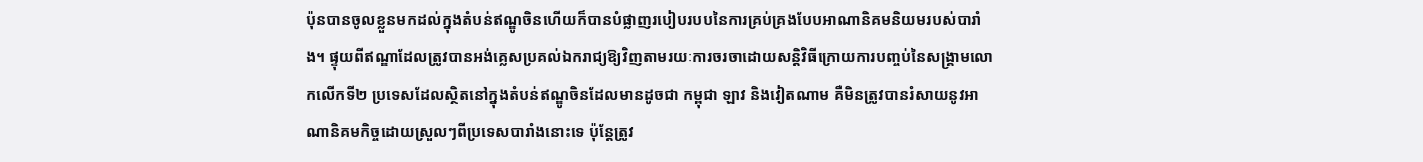ប៉ុនបានចូលខ្លួនមកដល់ក្នុងតំបន់ឥណ្ឌូចិនហើយក៏បានបំផ្លាញរបៀបរបបនៃការគ្រប់គ្រងបែបអាណានិគមនិយមរបស់បារាំង។ ផ្ទុយពីឥណ្ឌាដែលត្រូវបានអង់គ្លេសប្រគល់ឯករាជ្យឱ្យវិញតាមរយៈការចរចាដោយសន្តិវិធីក្រោយការបញ្ចប់នៃសង្គ្រាមលោកលើកទី២ ប្រទេសដែលស្ថិតនៅក្នុងតំបន់ឥណ្ឌូចិនដែលមានដូចជា កម្ពុជា ឡាវ និងវៀតណាម គឺមិនត្រូវបានរំសាយនូវអាណានិគមកិច្ចដោយស្រួលៗពីប្រទេសបារាំងនោះទេ ប៉ុន្តែត្រូវ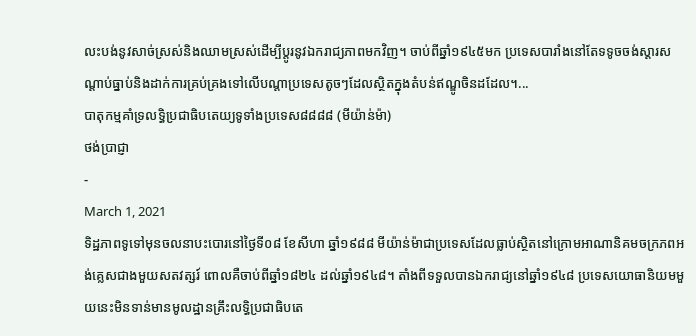លះបង់នូវសាច់ស្រស់និងឈាមស្រស់ដើម្បីប្តូរនូវឯករាជ្យភាពមកវិញ។ ចាប់ពីឆ្នាំ១៩៤៥មក ប្រទេសបារាំងនៅតែទទូចចង់ស្តារសណ្តាប់ធ្នាប់និងដាក់ការគ្រប់គ្រងទៅលើបណ្តាប្រទេសតូចៗដែលស្ថិតក្នុងតំបន់ឥណ្ឌូចិនដដែល។...
បាតុកម្មគាំទ្រលទ្ធិប្រជាធិបតេយ្យទូទាំងប្រទេស៨៨៨៨ (មីយ៉ាន់ម៉ា)
ថង់ប្រាជ្ញា
-
March 1, 2021
ទិដ្ឋភាពទូទៅមុនចលនាបះបោរនៅថ្ងៃទី០៨ ខែសីហា ឆ្នាំ១៩៨៨ មីយ៉ាន់ម៉ាជាប្រទេសដែលធ្លាប់ស្ថិតនៅក្រោមអាណានិគមចក្រភពអង់គ្លេសជាងមួយសតវត្សរ៍ ពោលគឺចាប់ពីឆ្នាំ១៨២៤ ដល់ឆ្នាំ១៩៤៨។ តាំងពីទទួលបានឯករាជ្យនៅឆ្នាំ១៩៤៨ ប្រទេសយោធានិយមមួយនេះមិនទាន់មានមូលដ្ឋានគ្រឹះលទ្ធិប្រជាធិបតេ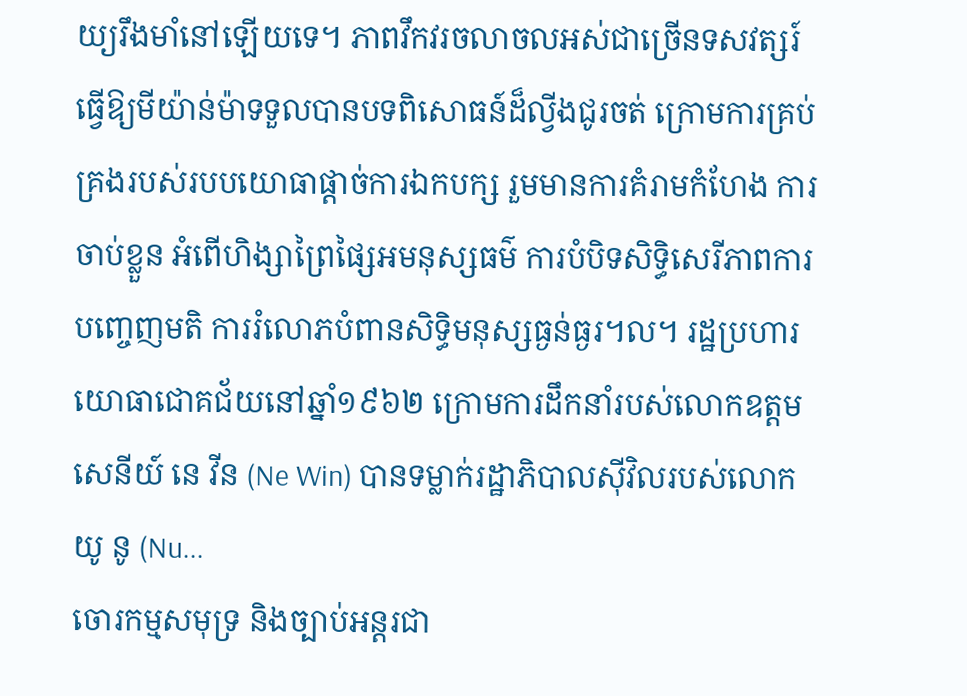យ្យរឹងមាំនៅឡើយទេ។ ភាពវឹកវរចលាចលអស់ជាច្រើនទសវត្សរ៍ធ្វើឱ្យមីយ៉ាន់ម៉ាទទួលបានបទពិសោធន៍ដ៏ល្វីងជូរចត់ ក្រោមការគ្រប់គ្រងរបស់របបយោធាផ្ដាច់ការឯកបក្ស រួមមានការគំរាមកំហែង ការចាប់ខ្លួន អំពើហិង្សាព្រៃផ្សៃអមនុស្សធម៌ ការបំបិទសិទ្ធិសេរីភាពការបញ្ចេញមតិ ការរំលោភបំពានសិទ្ធិមនុស្សធ្ងន់ធ្ងរ។ល។ រដ្ឋប្រហារយោធាជោគជ័យនៅឆ្នាំ១៩៦២ ក្រោមការដឹកនាំរបស់លោកឧត្ដមសេនីយ៍ នេ វីន (Ne Win) បានទម្លាក់រដ្ឋាភិបាលស៊ីវិលរបស់លោក យូ នូ (Nu...
ចោរកម្មសមុទ្រ និងច្បាប់អន្តរជា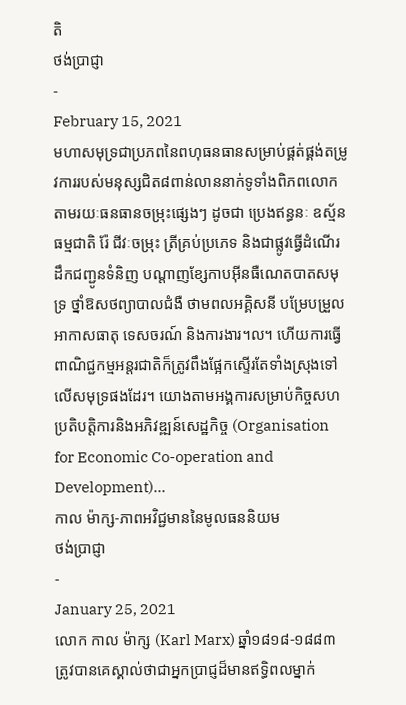តិ
ថង់ប្រាជ្ញា
-
February 15, 2021
មហាសមុទ្រជាប្រភពនៃពហុធនធានសម្រាប់ផ្គត់ផ្គង់តម្រូវការរបស់មនុស្សជិត៨ពាន់លាននាក់ទូទាំងពិភពលោក តាមរយៈធនធានចម្រុះផ្សេងៗ ដូចជា ប្រេងឥន្ធនៈ ឧស្ម័នធម្មជាតិ រ៉ែ ជីវៈចម្រុះ ត្រីគ្រប់ប្រភេទ និងជាផ្លូវធ្វើដំណើរ ដឹកជញ្ជូនទំនិញ បណ្តាញខ្សែកាបអ៊ីនធឺណេតបាតសមុទ្រ ថ្នាំឱសថព្យាបាលជំងឺ ថាមពលអគ្គិសនី បម្រែបម្រួលអាកាសធាតុ ទេសចរណ៍ និងការងារ។ល។ ហើយការធ្វើពាណិជ្ជកម្មអន្តរជាតិក៏ត្រូវពឹងផ្អែកស្ទើរតែទាំងស្រុងទៅលើសមុទ្រផងដែរ។ យោងតាមអង្គការសម្រាប់កិច្ចសហប្រតិបត្តិការនិងអភិវឌ្ឍន៍សេដ្ឋកិច្ច (Organisation for Economic Co-operation and Development)...
កាល ម៉ាក្ស-ភាពអវិជ្ជមាននៃមូលធននិយម
ថង់ប្រាជ្ញា
-
January 25, 2021
លោក កាល ម៉ាក្ស (Karl Marx) ឆ្នាំ១៨១៨-១៨៨៣ ត្រូវបានគេស្គាល់ថាជាអ្នកប្រាជ្ញដ៏មានឥទ្ធិពលម្នាក់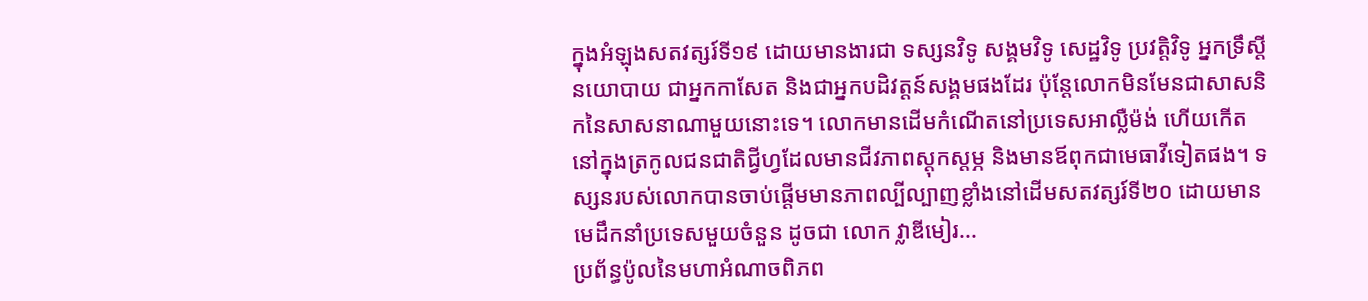ក្នុងអំឡុងសតវត្សរ៍ទី១៩ ដោយមានងារជា ទស្សនវិទូ សង្គមវិទូ សេដ្ឋវិទូ ប្រវត្តិវិទូ អ្នកទ្រឹស្ដីនយោបាយ ជាអ្នកកាសែត និងជាអ្នកបដិវត្តន៍សង្គមផងដែរ ប៉ុន្តែលោកមិនមែនជាសាសនិកនៃសាសនាណាមួយនោះទេ។ លោកមានដើមកំណើតនៅប្រទេសអាល្លឺម៉ង់ ហើយកើតនៅក្នុងត្រកូលជនជាតិជ្វីហ្វដែលមានជីវភាពស្ដុកស្ដម្ភ និងមានឪពុកជាមេធាវីទៀតផង។ ទស្សនរបស់លោកបានចាប់ផ្ដើមមានភាពល្បីល្បាញខ្លាំងនៅដើមសតវត្សរ៍ទី២០ ដោយមានមេដឹកនាំប្រទេសមួយចំនួន ដូចជា លោក វ្លាឌីមៀរ...
ប្រព័ន្ធប៉ូលនៃមហាអំណាចពិភព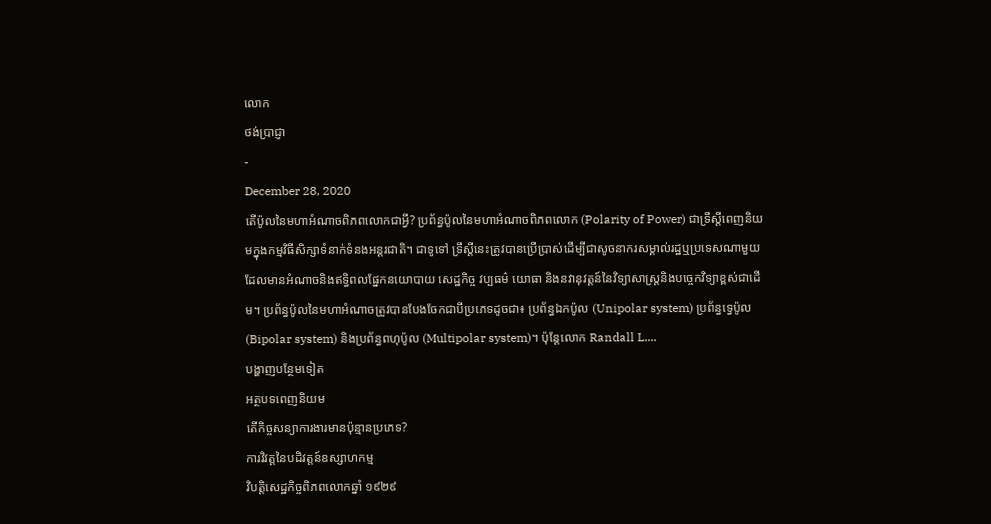លោក
ថង់ប្រាជ្ញា
-
December 28, 2020
តើប៉ូលនៃមហាអំណាចពិភពលោកជាអ្វី? ប្រព័ន្ធប៉ូលនៃមហាអំណាចពិភពលោក (Polarity of Power) ជាទ្រឹស្ដីពេញនិយមក្នុងកម្មវិធីសិក្សាទំនាក់ទំនងអន្តរជាតិ។ ជាទូទៅ ទ្រឹស្ដីនេះត្រូវបានប្រើប្រាស់ដើម្បីជាសូចនាករសម្គាល់រដ្ឋឬប្រទេសណាមួយដែលមានអំណាចនិងឥទ្ធិពលផ្នែកនយោបាយ សេដ្ឋកិច្ច វប្បធម៌ យោធា និងនវានុវត្តន៍នៃវិទ្យាសាស្ត្រនិងបច្ចេកវិទ្យាខ្ពស់ជាដើម។ ប្រព័ន្ធប៉ូលនៃមហាអំណាចត្រូវបានបែងចែកជាបីប្រភេទដូចជា៖ ប្រព័ន្ធឯកប៉ូល (Unipolar system) ប្រព័ន្ធទ្វេប៉ូល (Bipolar system) និងប្រព័ន្ធពហុប៉ូល (Multipolar system)។ ប៉ុន្តែលោក Randall L....
បង្ហាញបន្ថែមទៀត
អត្ថបទពេញនិយម
តើកិច្ចសន្យាការងារមានប៉ុន្មានប្រភេទ?
ការវិវត្តនៃបដិវត្តន៍ឧស្សាហកម្ម
វិបត្តិសេដ្ឋកិច្ចពិភពលោកឆ្នាំ ១៩២៩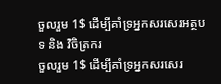ចួលរួម 1$ ដើម្បីគាំទ្រអ្នកសរសេរអត្ថបទ និង វិចិត្រករ
ចួលរួម 1$ ដើម្បីគាំទ្រអ្នកសរសេរ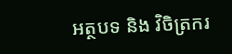អត្ថបទ និង វិចិត្រករ